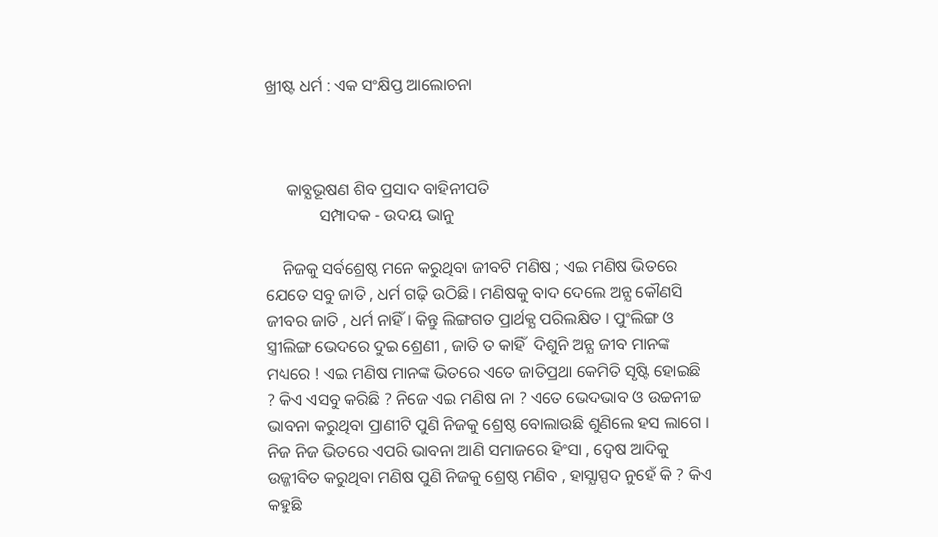ଖ୍ରୀଷ୍ଟ ଧର୍ମ : ଏକ ସଂକ୍ଷିପ୍ତ ଆଲୋଚନା



     କାବ୍ଯଭୂଷଣ ଶିବ ପ୍ରସାଦ ବାହିନୀପତି
             ସମ୍ପାଦକ - ଉଦୟ ଭାନୁ

    ନିଜକୁ ସର୍ବଶ୍ରେଷ୍ଠ ମନେ କରୁଥିବା ଜୀବଟି ମଣିଷ ; ଏଇ ମଣିଷ ଭିତରେ ଯେତେ ସବୁ ଜାତି , ଧର୍ମ ଗଢ଼ି ଉଠିଛି । ମଣିଷକୁ ବାଦ ଦେଲେ ଅନ୍ଯ କୌଣସି ଜୀବର ଜାତି , ଧର୍ମ ନାହିଁ । କିନ୍ତୁ ଲିଙ୍ଗଗତ ପ୍ରାର୍ଥକ୍ଯ ପରିଲକ୍ଷିତ । ପୁଂଲିଙ୍ଗ ଓ ସ୍ତ୍ରୀଲିଙ୍ଗ ଭେଦରେ ଦୁଇ ଶ୍ରେଣୀ , ଜାତି ତ କାହିଁ  ଦିଶୁନି ଅନ୍ଯ ଜୀବ ମାନଙ୍କ ମଧ୍ୟରେ ! ଏଇ ମଣିଷ ମାନଙ୍କ ଭିତରେ ଏତେ ଜାତିପ୍ରଥା କେମିତି ସୃଷ୍ଟି ହୋଇଛି ? କିଏ ଏସବୁ କରିଛି ? ନିଜେ ଏଇ ମଣିଷ ନା ? ଏତେ ଭେଦଭାବ ଓ ଉଚ୍ଚନୀଚ୍ଚ ଭାବନା କରୁଥିବା ପ୍ରାଣୀଟି ପୁଣି ନିଜକୁ ଶ୍ରେଷ୍ଠ ବୋଲାଉଛି ଶୁଣିଲେ ହସ ଲାଗେ । ନିଜ ନିଜ ଭିତରେ ଏପରି ଭାବନା ଆଣି ସମାଜରେ ହିଂସା , ଦ୍ବେଷ ଆଦିକୁ ଉଜ୍ଜୀବିତ କରୁଥିବା ମଣିଷ ପୁଣି ନିଜକୁ ଶ୍ରେଷ୍ଠ ମଣିବ , ହାସ୍ଯାସ୍ପଦ ନୁହେଁ କି ? କିଏ କହୁଛି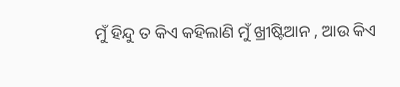ମୁଁ ହିନ୍ଦୁ ତ କିଏ କହିଲାଣି ମୁଁ ଖ୍ରୀଷ୍ଟିଆନ , ଆଉ କିଏ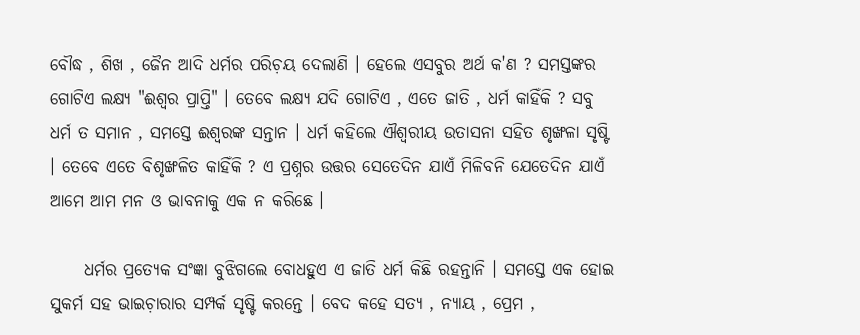ବୌଦ୍ଧ , ଶିଖ , ଜୈନ ଆଦି ଧର୍ମର ପରିଚ଼ୟ ଦେଲାଣି । ହେଲେ ଏସବୁର ଅର୍ଥ କ'ଣ ? ସମସ୍ତଙ୍କର ଗୋଟିଏ ଲକ୍ଷ୍ୟ "ଈଶ୍ୱର ପ୍ରାପ୍ତି" । ତେବେ ଲକ୍ଷ୍ୟ ଯଦି ଗୋଟିଏ , ଏତେ ଜାତି , ଧର୍ମ କାହିଁକି ? ସବୁ ଧର୍ମ ତ ସମାନ , ସମସ୍ତେ ଈଶ୍ୱରଙ୍କ ସନ୍ତାନ । ଧର୍ମ କହିଲେ ଐଶ୍ବରୀୟ ଉତାସନା ସହିତ ଶୃଙ୍ଖଳା ସୃଷ୍ଟି । ତେବେ ଏତେ ବିଶୃଙ୍ଖଳିତ କାହିଁକି ? ଏ ପ୍ରଶ୍ନର ଉତ୍ତର ସେତେଦିନ ଯାଏଁ ମିଳିବନି ଯେତେଦିନ ଯାଏଁ ଆମେ ଆମ ମନ ଓ ଭାବନାକୁ ଏକ ନ କରିଛେ ।

     ଧର୍ମର ପ୍ରତ୍ଯେକ ସଂଜ୍ଞା ବୁଝିଗଲେ ବୋଧହୁଏ ଏ ଜାତି ଧର୍ମ କିଛି ରହନ୍ତାନି । ସମସ୍ତେ ଏକ ହୋଇ ସୁକର୍ମ ସହ ଭାଇଚ଼ାରାର ସମ୍ପର୍କ ସୃଷ୍ଟି କରନ୍ତେ । ବେଦ କହେ ସତ୍ଯ , ନ୍ଯାୟ , ପ୍ରେମ ,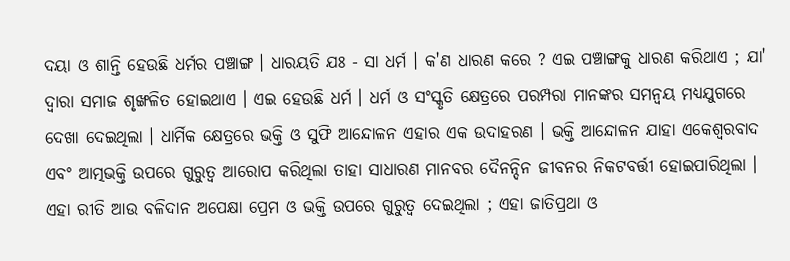ଦୟା ଓ ଶାନ୍ତି ହେଉଛି ଧର୍ମର ପଞ୍ଚାଙ୍ଗ । ଧାରୟତି ଯଃ - ସା ଧର୍ମ । କ'ଣ ଧାରଣ କରେ ? ଏଇ ପଞ୍ଚାଙ୍ଗକୁ ଧାରଣ କରିଥାଏ ; ଯା' ଦ୍ବାରା ସମାଜ ଶୃଙ୍ଖଳିତ ହୋଇଥାଏ । ଏଇ ହେଉଛି ଧର୍ମ । ଧର୍ମ ଓ ସଂସ୍କୃତି କ୍ଷେତ୍ରରେ ପରମ୍ପରା ମାନଙ୍କର ସମନ୍ବୟ ମଧ୍ୟଯୁଗରେ ଦେଖା ଦେଇଥିଲା । ଧାର୍ମିକ କ୍ଷେତ୍ରରେ ଭକ୍ତି ଓ ସୁଫି ଆନ୍ଦୋଳନ ଏହାର ଏକ ଉଦାହରଣ । ଭକ୍ତି ଆନ୍ଦୋଳନ ଯାହା ଏକେଶ୍ବରବାଦ ଏବଂ ଆତ୍ମଭକ୍ତି ଉପରେ ଗୁରୁତ୍ୱ ଆରୋପ କରିଥିଲା ତାହା ସାଧାରଣ ମାନବର ଦୈନନ୍ଦିନ ଜୀବନର ନିକଟବର୍ତ୍ତୀ ହୋଇପାରିଥିଲା । ଏହା ରୀତି ଆଉ ବଳିଦାନ ଅପେକ୍ଷା ପ୍ରେମ ଓ ଭକ୍ତି ଉପରେ ଗୁରୁତ୍ୱ ଦେଇଥିଲା ; ଏହା ଜାତିପ୍ରଥା ଓ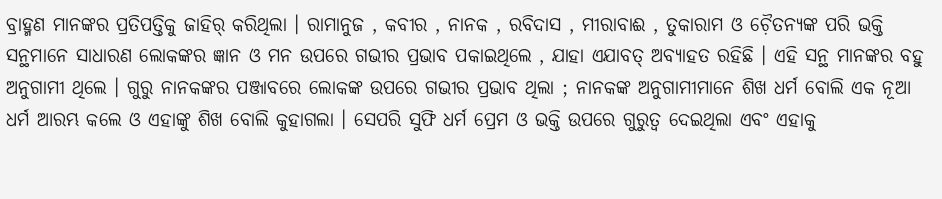ବ୍ରାହ୍ମଣ ମାନଙ୍କର ପ୍ରତିପତ୍ତିକୁ ଜାହିର୍‌ କରିଥିଲା । ରାମାନୁଜ , କବୀର , ନାନକ , ରବିଦାସ , ମୀରାବାଈ , ତୁକାରାମ ଓ ଚ଼ୈତନ୍ଯଙ୍କ ପରି ଭକ୍ତି ସନ୍ଥମାନେ ସାଧାରଣ ଲୋକଙ୍କର ଜ୍ଞାନ ଓ ମନ ଉପରେ ଗଭୀର ପ୍ରଭାବ ପକାଇଥିଲେ , ଯାହା ଏଯାବତ୍‌ ଅବ୍ଯାହତ ରହିଛି । ଏହି ସନ୍ଥ ମାନଙ୍କର ବହୁ ଅନୁଗାମୀ ଥିଲେ । ଗୁରୁ ନାନକଙ୍କର ପଞ୍ଜାବରେ ଲୋକଙ୍କ ଉପରେ ଗଭୀର ପ୍ରଭାବ ଥିଲା ; ନାନକଙ୍କ ଅନୁଗାମୀମାନେ ଶିଖ ଧର୍ମ ବୋଲି ଏକ ନୂଆ ଧର୍ମ ଆରମ୍ଭ କଲେ ଓ ଏହାଙ୍କୁ ଶିଖ ବୋଲି କୁହାଗଲା । ସେପରି ସୁଫି ଧର୍ମ ପ୍ରେମ ଓ ଭକ୍ତି ଉପରେ ଗୁରୁତ୍ୱ ଦେଇଥିଲା ଏବଂ ଏହାକୁ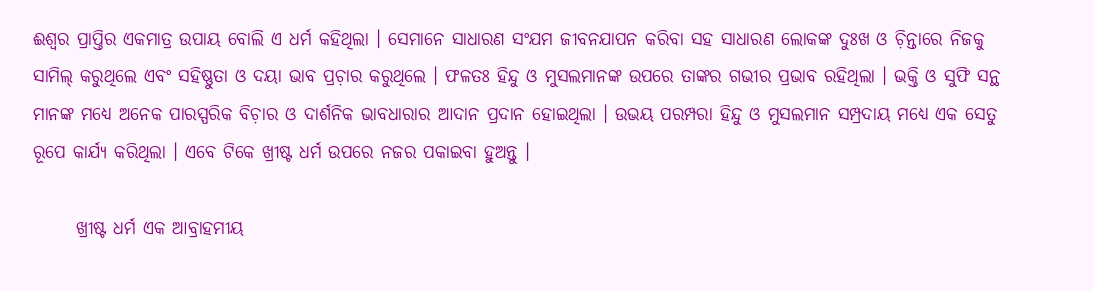ଈଶ୍ୱର ପ୍ରାପ୍ତିର ଏକମାତ୍ର ଉପାୟ ବୋଲି ଏ ଧର୍ମ କହିଥିଲା । ସେମାନେ ସାଧାରଣ ସଂଯମ ଜୀବନଯାପନ କରିବା ସହ ସାଧାରଣ ଲୋକଙ୍କ ଦୁଃଖ ଓ ଚ଼ିନ୍ତାରେ ନିଜକୁ ସାମିଲ୍ କରୁଥିଲେ ଏବଂ ସହିଷ୍ଣୁତା ଓ ଦୟା ଭାବ ପ୍ରଚ଼ାର କରୁଥିଲେ । ଫଳତଃ ହିନ୍ଦୁ ଓ ମୁସଲମାନଙ୍କ ଉପରେ ତାଙ୍କର ଗଭୀର ପ୍ରଭାବ ରହିଥିଲା । ଭକ୍ତି ଓ ସୁଫି ସନ୍ଥ ମାନଙ୍କ ମଧ୍ୟେ ଅନେକ ପାରସ୍ପରିକ ବିଚ଼ାର ଓ ଦାର୍ଶନିକ ଭାବଧାରାର ଆଦାନ ପ୍ରଦାନ ହୋଇଥିଲା । ଉଭୟ ପରମ୍ପରା ହିନ୍ଦୁ ଓ ମୁସଲମାନ ସମ୍ପ୍ରଦାୟ ମଧ୍ୟେ ଏକ ସେତୁ ରୂପେ କାର୍ଯ୍ଯ କରିଥିଲା । ଏବେ ଟିକେ ଖ୍ରୀଷ୍ଟ ଧର୍ମ ଉପରେ ନଜର ପକାଇବା ହୁଅନ୍ତୁ ।

      ଖ୍ରୀଷ୍ଟ ଧର୍ମ ଏକ ଆବ୍ରାହମୀୟ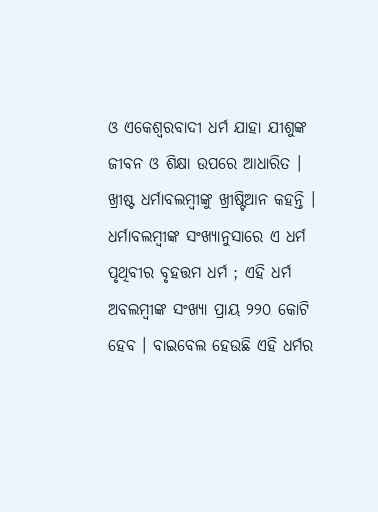ଓ ଏକେଶ୍ବରବାଦୀ ଧର୍ମ ଯାହା ଯୀଶୁଙ୍କ ଜୀବନ ଓ ଶିକ୍ଷା ଉପରେ ଆଧାରିତ । ଖ୍ରୀଷ୍ଟ ଧର୍ମାବଲମ୍ବୀଙ୍କୁ ଖ୍ରୀଷ୍ଟିଆନ କହନ୍ତି । ଧର୍ମାବଲମ୍ବୀଙ୍କ ସଂଖ୍ୟାନୁସାରେ ଏ ଧର୍ମ ପୃଥିବୀର ବୃହତ୍ତମ ଧର୍ମ ; ଏହି ଧର୍ମ ଅବଲମ୍ବୀଙ୍କ ସଂଖ୍ୟା ପ୍ରାୟ ୨୨୦ କୋଟି ହେବ । ବାଇବେଲ ହେଉଛି ଏହି ଧର୍ମର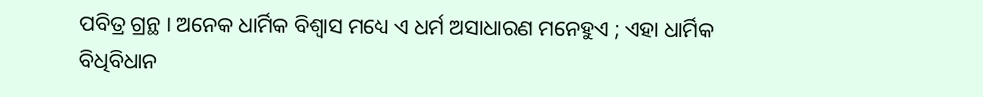ପବିତ୍ର ଗ୍ରନ୍ଥ । ଅନେକ ଧାର୍ମିକ ବିଶ୍ୱାସ ମଧ୍ୟେ ଏ ଧର୍ମ ଅସାଧାରଣ ମନେହୁଏ ; ଏହା ଧାର୍ମିକ ବିଧିବିଧାନ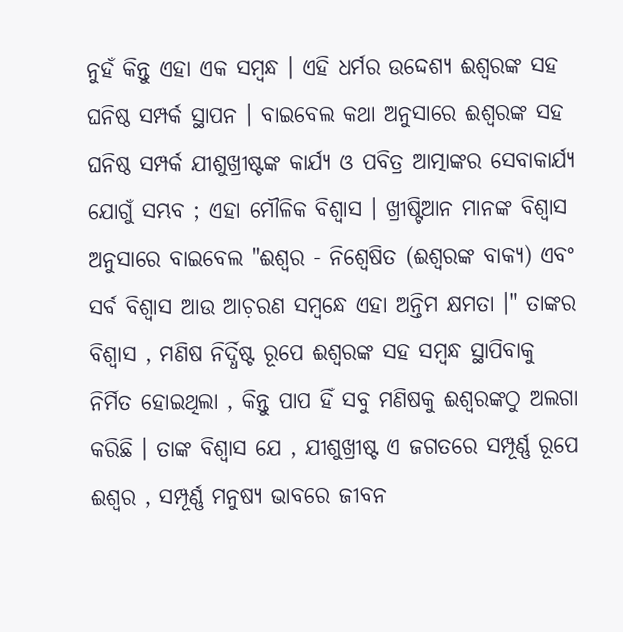ନୁହଁ କିନ୍ତୁ ଏହା ଏକ ସମ୍ବନ୍ଧ । ଏହି ଧର୍ମର ଉଦ୍ଦେଶ୍ଯ ଈଶ୍ୱରଙ୍କ ସହ ଘନିଷ୍ଠ ସମ୍ପର୍କ ସ୍ଥାପନ । ବାଇବେଲ କଥା ଅନୁସାରେ ଈଶ୍ୱରଙ୍କ ସହ ଘନିଷ୍ଠ ସମ୍ପର୍କ ଯୀଶୁଖ୍ରୀଷ୍ଟଙ୍କ କାର୍ଯ୍ଯ ଓ ପବିତ୍ର ଆତ୍ମାଙ୍କର ସେବାକାର୍ଯ୍ୟ ଯୋଗୁଁ ସମ୍ଭବ ; ଏହା ମୌଳିକ ବିଶ୍ବାସ । ଖ୍ରୀଷ୍ଟିଆନ ମାନଙ୍କ ବିଶ୍ବାସ ଅନୁସାରେ ବାଇବେଲ "ଈଶ୍ୱର - ନିଶ୍ବେଷିତ (ଈଶ୍ୱରଙ୍କ ବାକ୍ଯ) ଏବଂ ସର୍ବ ବିଶ୍ବାସ ଆଉ ଆଚ଼ରଣ ସମ୍ବନ୍ଧେ ଏହା ଅନ୍ତିମ କ୍ଷମତା ।" ତାଙ୍କର ବିଶ୍ବାସ , ମଣିଷ ନିର୍ଦ୍ଧିଷ୍ଟ ରୂପେ ଈଶ୍ୱରଙ୍କ ସହ ସମ୍ବନ୍ଧ ସ୍ଥାପିବାକୁ ନିର୍ମିତ ହୋଇଥିଲା , କିନ୍ତୁ ପାପ ହିଁ ସବୁ ମଣିଷକୁ ଈଶ୍ୱରଙ୍କଠୁ ଅଲଗା କରିଛି । ତାଙ୍କ ବିଶ୍ବାସ ଯେ , ଯୀଶୁଖ୍ରୀଷ୍ଟ ଏ ଜଗତରେ ସମ୍ପୂର୍ଣ୍ଣ ରୂପେ ଈଶ୍ୱର , ସମ୍ପୂର୍ଣ୍ଣ ମନୁଷ୍ୟ ଭାବରେ ଜୀବନ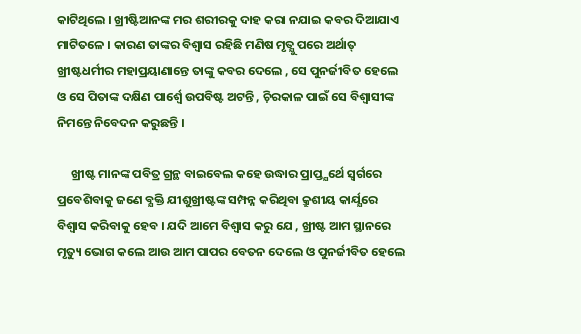କାଟିଥିଲେ । ଖ୍ରୀଷ୍ଟିଆନଙ୍କ ମର ଶରୀରକୁ ଦାହ କରା ନଯାଇ କବର ଦିଆଯାଏ ମାଟିତଳେ । କାରଣ ତାଙ୍କର ବିଶ୍ବାସ ରହିଛି ମଣିଷ ମୃତ୍ଯୁ ପରେ ଅର୍ଥାତ୍‌ ଖ୍ରୀଷ୍ଟଧର୍ମୀର ମହାପ୍ରୟାଣାନ୍ତେ ତାଙ୍କୁ କବର ଦେଲେ , ସେ ପୁନର୍ଜୀବିତ ହେଲେ ଓ ସେ ପିତାଙ୍କ ଦକ୍ଷିଣ ପାର୍ଶ୍ବେ ଉପବିଷ୍ଟ ଅଟନ୍ତି , ଚ଼ିରକାଳ ପାଇଁ ସେ ବିଶ୍ବାସୀଙ୍କ ନିମନ୍ତେ ନିବେଦନ କରୁଛନ୍ତି ।

     ଖ୍ରୀଷ୍ଟ ମାନଙ୍କ ପବିତ୍ର ଗ୍ରନ୍ଥ ବାଇବେଲ କହେ ଉଦ୍ଧାର ପ୍ରାପ୍ତ୍ଯର୍ଥେ ସ୍ବର୍ଗରେ ପ୍ରବେଶିବାକୁ ଜଣେ ବ୍ଯକ୍ତି ଯୀଶୁଖ୍ରୀଷ୍ଟଙ୍କ ସମ୍ପନ୍ନ କରିଥିବା କ୍ରୁଶୀୟ କାର୍ଯ୍ଯରେ ବିଶ୍ବାସ କରିବାକୁ ହେବ । ଯଦି ଆମେ ବିଶ୍ବାସ କରୁ ଯେ , ଖ୍ରୀଷ୍ଟ ଆମ ସ୍ଥାନରେ ମୃତ୍ୟୁ ଭୋଗ କଲେ ଆଉ ଆମ ପାପର ବେତନ ଦେଲେ ଓ ପୁନର୍ଜୀବିତ ହେଲେ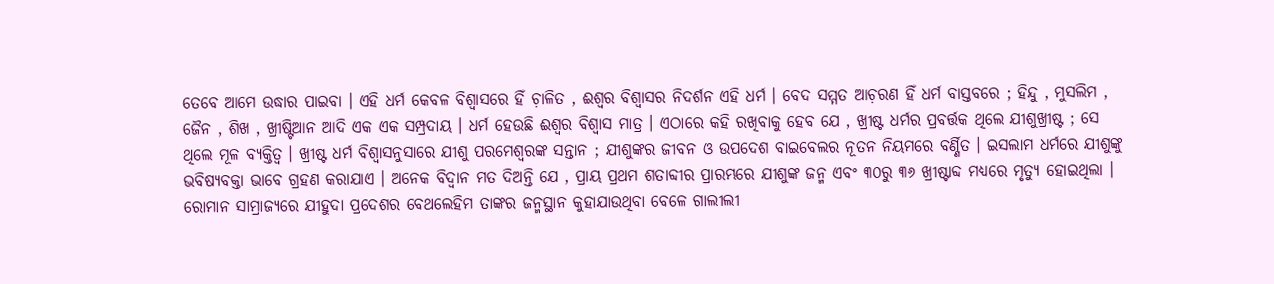ତେବେ ଆମେ ଉଦ୍ଧାର ପାଇବା । ଏହି ଧର୍ମ କେବଳ ବିଶ୍ବାସରେ ହିଁ ଚ଼ାଳିତ , ଈଶ୍ୱର ବିଶ୍ବାସର ନିଦର୍ଶନ ଏହି ଧର୍ମ । ବେଦ ସମ୍ମତ ଆଚ଼ରଣ ହିଁ ଧର୍ମ ବାସ୍ତବରେ ; ହିନ୍ଦୁ , ମୁସଲିମ , ଜୈନ , ଶିଖ , ଖ୍ରୀଷ୍ଟିଆନ ଆଦି ଏକ ଏକ ସମ୍ପ୍ରଦାୟ । ଧର୍ମ ହେଉଛି ଈଶ୍ବର ବିଶ୍ୱାସ ମାତ୍ର । ଏଠାରେ କହି ରଖିବାକୁ ହେବ ଯେ , ଖ୍ରୀଷ୍ଟ ଧର୍ମର ପ୍ରବର୍ତ୍ତକ ଥିଲେ ଯୀଶୁଖ୍ରୀଷ୍ଟ ; ସେ ଥିଲେ ମୂଳ ବ୍ଯକ୍ତିତ୍ବ । ଖ୍ରୀଷ୍ଟ ଧର୍ମ ବିଶ୍ବାସନୁସାରେ ଯୀଶୁ ପରମେଶ୍ୱରଙ୍କ ସନ୍ତାନ ; ଯୀଶୁଙ୍କର ଜୀବନ ଓ ଉପଦେଶ ବାଇବେଲର ନୂତନ ନିୟମରେ ବର୍ଣ୍ଣିତ । ଇସଲାମ ଧର୍ମରେ ଯୀଶୁଙ୍କୁ ଭବିଷ୍ଯବକ୍ତା ଭାବେ ଗ୍ରହଣ କରାଯାଏ । ଅନେକ ବିଦ୍ବାନ ମତ ଦିଅନ୍ତି ଯେ , ପ୍ରାୟ ପ୍ରଥମ ଶତାବ୍ଦୀର ପ୍ରାରମ୍ଭରେ ଯୀଶୁଙ୍କ ଜନ୍ମ ଏବଂ ୩୦ରୁ ୩୬ ଖ୍ରୀଷ୍ଟାବ୍ଦ ମଧ୍ଯରେ ମୃତ୍ଯୁ ହୋଇଥିଲା । ରୋମାନ ସାମ୍ରାଜ୍ଯରେ ଯୀହୁଦା ପ୍ରଦେଶର ବେଥଲେହିମ ତାଙ୍କର ଜନ୍ମସ୍ଥାନ କୁହାଯାଉଥିବା ବେଳେ ଗାଲୀଲୀ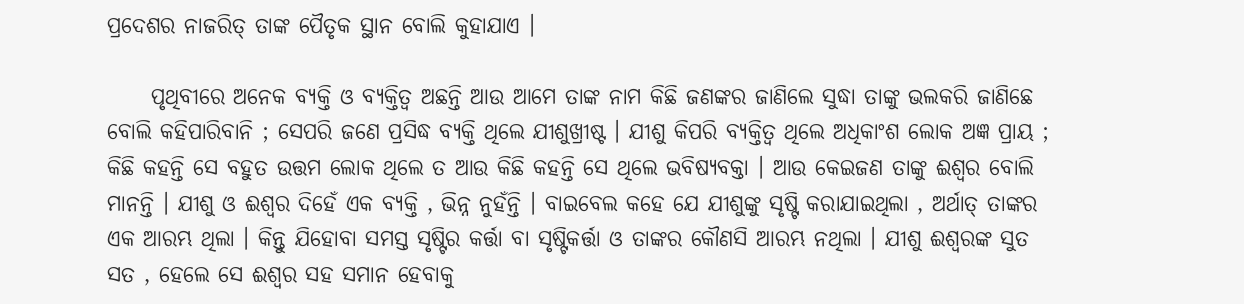ପ୍ରଦେଶର ନାଜରିତ୍‌ ତାଙ୍କ ପୈତୃକ ସ୍ଥାନ ବୋଲି କୁହାଯାଏ ।

     ପୃଥିବୀରେ ଅନେକ ବ୍ଯକ୍ତି ଓ ବ୍ଯକ୍ତିତ୍ବ ଅଛନ୍ତି ଆଉ ଆମେ ତାଙ୍କ ନାମ କିଛି ଜଣଙ୍କର ଜାଣିଲେ ସୁଦ୍ଧା ତାଙ୍କୁ ଭଲକରି ଜାଣିଛେ ବୋଲି କହିପାରିବାନି ; ସେପରି ଜଣେ ପ୍ରସିଦ୍ଧ ବ୍ଯକ୍ତି ଥିଲେ ଯୀଶୁଖ୍ରୀଷ୍ଟ । ଯୀଶୁ କିପରି ବ୍ଯକ୍ତିତ୍ବ ଥିଲେ ଅଧିକାଂଶ ଲୋକ ଅଜ୍ଞ ପ୍ରାୟ ; କିଛି କହନ୍ତି ସେ ବହୁତ ଉତ୍ତମ ଲୋକ ଥିଲେ ତ ଆଉ କିଛି କହନ୍ତି ସେ ଥିଲେ ଭବିଷ୍ଯବକ୍ତା । ଆଉ କେଇଜଣ ତାଙ୍କୁ ଈଶ୍ୱର ବୋଲି ମାନନ୍ତି । ଯୀଶୁ ଓ ଈଶ୍ୱର ଦିହେଁ ଏକ ବ୍ଯକ୍ତି , ଭିନ୍ନ ନୁହଁନ୍ତି । ବାଇବେଲ କହେ ଯେ ଯୀଶୁଙ୍କୁ ସୃଷ୍ଟି କରାଯାଇଥିଲା , ଅର୍ଥାତ୍‌ ତାଙ୍କର ଏକ ଆରମ୍ଭ ଥିଲା । କିନ୍ତୁ ଯିହୋବା ସମସ୍ତ ସୃଷ୍ଟିର କର୍ତ୍ତା ବା ସୃଷ୍ଟିକର୍ତ୍ତା ଓ ତାଙ୍କର କୌଣସି ଆରମ୍ଭ ନଥିଲା । ଯୀଶୁ ଈଶ୍ୱରଙ୍କ ସୁତ ସତ , ହେଲେ ସେ ଈଶ୍ୱର ସହ ସମାନ ହେବାକୁ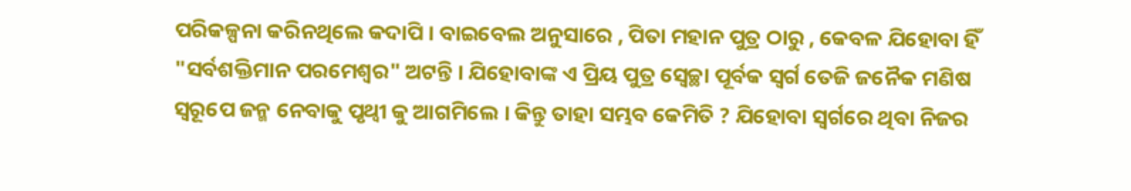ପରିକଳ୍ପନା କରିନଥିଲେ କଦାପି । ବାଇବେଲ ଅନୁସାରେ , ପିତା ମହାନ ପୁତ୍ର ଠାରୁ , କେବଳ ଯିହୋବା ହିଁ "ସର୍ବଶକ୍ତିମାନ ପରମେଶ୍ୱର" ଅଟନ୍ତି । ଯିହୋବାଙ୍କ ଏ ପ୍ରିୟ ପୁତ୍ର ସ୍ବେଚ୍ଛା ପୂର୍ବକ ସ୍ବର୍ଗ ତେଜି ଜନୈକ ମଣିଷ ସ୍ବରୂପେ ଜନ୍ମ ନେବାକୁ ପୃଥ୍ବୀ କୁ ଆଗମିଲେ । କିନ୍ତୁ ତାହା ସମ୍ଭବ କେମିତି ? ଯିହୋବା ସ୍ବର୍ଗରେ ଥିବା ନିଜର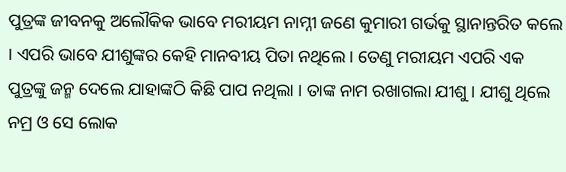ପୁତ୍ରଙ୍କ ଜୀବନକୁ ଅଲୌକିକ ଭାବେ ମରୀୟମ ନାମ୍ନୀ ଜଣେ କୁମାରୀ ଗର୍ଭକୁ ସ୍ଥାନାନ୍ତରିତ କଲେ । ଏପରି ଭାବେ ଯୀଶୁଙ୍କର କେହି ମାନବୀୟ ପିତା ନଥିଲେ । ତେଣୁ ମରୀୟମ ଏପରି ଏକ ପୁତ୍ରଙ୍କୁ ଜନ୍ମ ଦେଲେ ଯାହାଙ୍କଠି କିଛି ପାପ ନଥିଲା । ତାଙ୍କ ନାମ ରଖାଗଲା ଯୀଶୁ । ଯୀଶୁ ଥିଲେ ନମ୍ର ଓ ସେ ଲୋକ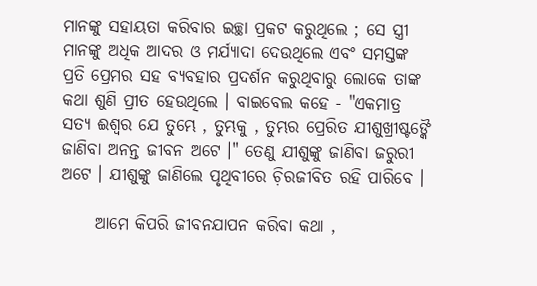ମାନଙ୍କୁ ସହାୟତା କରିବାର ଇଚ୍ଛା ପ୍ରକଟ କରୁଥିଲେ ; ସେ ସ୍ତ୍ରୀ ମାନଙ୍କୁ ଅଧିକ ଆଦର ଓ ମର୍ଯ୍ୟାଦା ଦେଉଥିଲେ ଏବଂ ସମସ୍ତଙ୍କ ପ୍ରତି ପ୍ରେମର ସହ ବ୍ଯବହାର ପ୍ରଦର୍ଶନ କରୁଥିବାରୁ ଲୋକେ ତାଙ୍କ କଥା ଶୁଣି ପ୍ରୀତ ହେଉଥିଲେ । ବାଇବେଲ କହେ - "ଏକମାତ୍ର ସତ୍ଯ ଈଶ୍ୱର ଯେ ତୁମ୍ଭେ , ତୁମ୍ଭକୁ , ତୁମ୍ଭର ପ୍ରେରିତ ଯୀଶୁଖ୍ରୀଷ୍ଟଙ୍କୈ ଜାଣିବା ଅନନ୍ତ ଜୀବନ ଅଟେ ।" ତେଣୁ ଯୀଶୁଙ୍କୁ ଜାଣିବା ଜରୁରୀ ଅଟେ । ଯୀଶୁଙ୍କୁ ଜାଣିଲେ ପୃଥିବୀରେ ଚ଼ିରଜୀବିତ ରହି ପାରିବେ ।

     ଆମେ କିପରି ଜୀବନଯାପନ କରିବା କଥା ,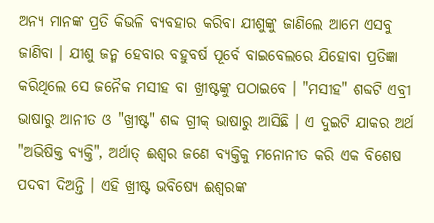ଅନ୍ଯ ମାନଙ୍କ ପ୍ରତି କିଭଳି ବ୍ଯବହାର କରିବା ଯୀଶୁଙ୍କୁ ଜାଣିଲେ ଆମେ ଏସବୁ ଜାଣିବା । ଯୀଶୁ ଜନ୍ମ ହେବାର ବହୁବର୍ଷ ପୂର୍ବେ ବାଇବେଲରେ ଯିହୋବା ପ୍ରତିଜ୍ଞା କରିଥିଲେ ସେ ଜନୈକ ମସୀହ ବା ଖ୍ରୀଷ୍ଟଙ୍କୁ ପଠାଇବେ । "ମସୀହ" ଶବ୍ଦଟି ଏବ୍ରୀ ଭାଷାରୁ ଆନୀତ ଓ "ଖ୍ରୀଷ୍ଟ" ଶବ୍ଦ ଗ୍ରୀକ୍‌ ଭାଷାରୁ ଆସିଛି । ଏ ଦୁଇଟି ଯାକର ଅର୍ଥ "ଅଭିଷିକ୍ତ ବ୍ଯକ୍ତି", ଅର୍ଥାତ୍‌ ଈଶ୍ୱର ଜଣେ ବ୍ଯକ୍ତିକୁ ମନୋନୀତ କରି ଏକ ବିଶେଷ ପଦବୀ ଦିଅନ୍ତି । ଏହି ଖ୍ରୀଷ୍ଟ ଭବିଷ୍ଯେ ଈଶ୍ୱରଙ୍କ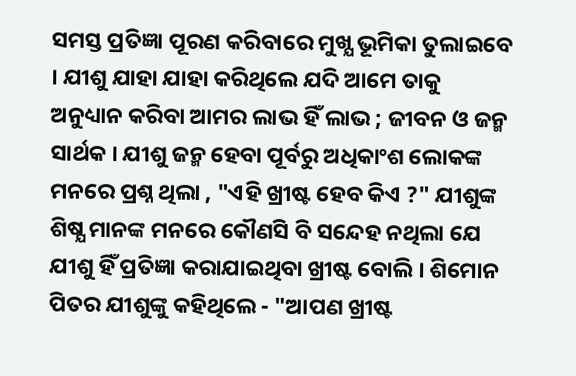ସମସ୍ତ ପ୍ରତିଜ୍ଞା ପୂରଣ କରିବାରେ ମୁଖ୍ଯ ଭୂମିକା ତୁଲାଇବେ । ଯୀଶୁ ଯାହା ଯାହା କରିଥିଲେ ଯଦି ଆମେ ତାକୁ ଅନୁଧ୍ୟାନ କରିବା ଆମର ଲାଭ ହିଁ ଲାଭ ; ଜୀବନ ଓ ଜନ୍ମ ସାର୍ଥକ । ଯୀଶୁ ଜନ୍ମ ହେବା ପୂର୍ବରୁ ଅଧିକାଂଶ ଲୋକଙ୍କ ମନରେ ପ୍ରଶ୍ନ ଥିଲା , "ଏହି ଖ୍ରୀଷ୍ଟ ହେବ କିଏ ?" ଯୀଶୁଙ୍କ ଶିଷ୍ଯ ମାନଙ୍କ ମନରେ କୌଣସି ବି ସନ୍ଦେହ ନଥିଲା ଯେ ଯୀଶୁ ହିଁ ପ୍ରତିଜ୍ଞା କରାଯାଇଥିବା ଖ୍ରୀଷ୍ଟ ବୋଲି । ଶିମୋନ ପିତର ଯୀଶୁଙ୍କୁ କହିଥିଲେ - "ଆପଣ ଖ୍ରୀଷ୍ଟ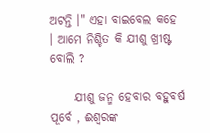ଅଟନ୍ତି ।" ଏହା ବାଇବେଲ କହେ । ଆମେ ନିଶ୍ଚିତ କି ଯୀଶୁ ଖ୍ରୀଷ୍ଟ ବୋଲି ?

     ଯୀଶୁ ଜନ୍ମ ହେବାର ବହୁବର୍ଷ ପୂର୍ବେ , ଈଶ୍ୱରଙ୍କ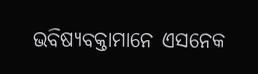ଭବିଷ୍ଯବକ୍ତାମାନେ ଏସନେକ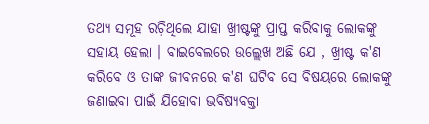ତଥ୍ୟ ସମୂହ ରଚ଼ିଥିଲେ ଯାହା ଖ୍ରୀଷ୍ଟଙ୍କୁ ପ୍ରାପ୍ତ କରିବାକୁ ଲୋକଙ୍କୁ ସହାୟ ହେଲା । ବାଇବେଲରେ ଉଲ୍ଲେଖ ଅଛି ଯେ , ଖ୍ରୀଷ୍ଟ କ'ଣ କରିବେ ଓ ତାଙ୍କ ଜୀବନରେ କ'ଣ ଘଟିବ ସେ ବିଷୟରେ ଲୋକଙ୍କୁ ଜଣାଇବା ପାଇଁ ଯିହୋବା ଭବିଷ୍ଯବକ୍ତା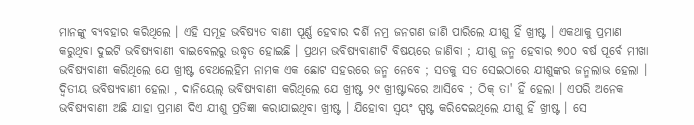ମାନଙ୍କୁ ବ୍ଯବହାର କରିଥିଲେ । ଏହି ସମୂହ ଭବିଷ୍ଯତ ବାଣୀ ପୂର୍ଣ୍ଣ ହେବାର ଦର୍ଶି ନମ୍ର ଜନଗଣ ଜାଣି ପାରିଲେ ଯୀଶୁ ହିଁ ଖ୍ରୀଷ୍ଟ । ଏକଥାକୁ ପ୍ରମାଣ କରୁଥିବା ଦୁଇଟି ଭବିଷ୍ଯବାଣୀ ବାଇବେଲରୁ ଉଦ୍ଧୃତ ହୋଇଛି । ପ୍ରଥମ ଭବିଷ୍ଯବାଣୀଟି ବିଷୟରେ ଜାଣିବା ; ଯୀଶୁ ଜନ୍ମ ହେବାର ୭୦୦ ବର୍ଷ ପୂର୍ବେ ମୀଖା ଭବିଷ୍ଯବାଣୀ କରିଥିଲେ ଯେ ଖ୍ରୀଷ୍ଟ ବେଥଲେହିମ ନାମକ ଏକ ଛୋଟ ସହରରେ ଜନ୍ମ ନେବେ ; ସତକୁ ସତ ସେଇଠାରେ ଯୀଶୁଙ୍କର ଜନ୍ମଲାଭ ହେଲା । ଦ୍ବିତୀୟ ଭବିଷ୍ଯବାଣୀ ହେଲା , ଦାନିୟେଲ୍‌ ଭବିଷ୍ଯବାଣୀ କରିଥିଲେ ଯେ ଖ୍ରୀଷ୍ଟ ୨୯ ଖ୍ରୀଷ୍ଟାବ୍ଦରେ ଆସିବେ ; ଠିକ୍‌ ତା' ହିଁ ହେଲା । ଏପରି ଅନେକ ଭବିଷ୍ଯବାଣୀ ଅଛି ଯାହା ପ୍ରମାଣ ଦିଏ ଯୀଶୁ ପ୍ରତିଜ୍ଞା କରାଯାଇଥିବା ଖ୍ରୀଷ୍ଟ । ଯିହୋବା ସ୍ବୟଂ ସ୍ପଷ୍ଟ କରିଦେଇଥିଲେ ଯୀଶୁ ହିଁ ଖ୍ରୀଷ୍ଟ । ସେ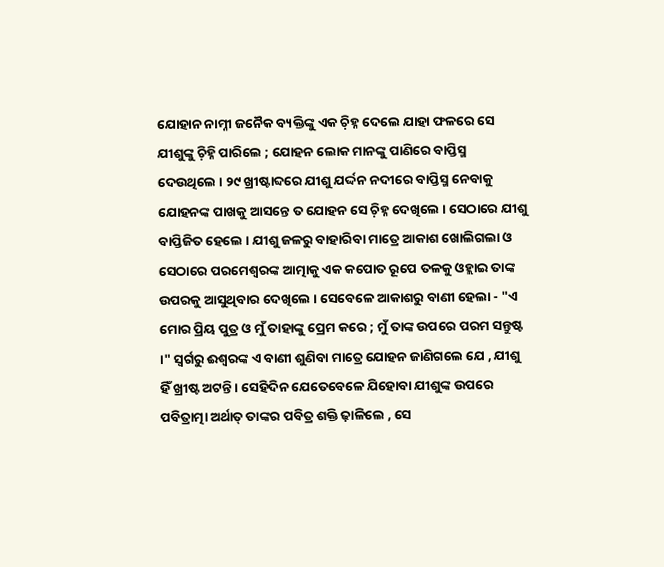ଯୋହାନ ନାମ୍ନୀ ଜନୈକ ବ୍ୟକ୍ତିଙ୍କୁ ଏକ ଚ଼ିହ୍ନ ଦେଲେ ଯାହା ଫଳରେ ସେ ଯୀଶୁଙ୍କୁ ଚ଼ିହ୍ନି ପାରିଲେ ; ଯୋହନ ଲୋକ ମାନଙ୍କୁ ପାଣିରେ ବାପ୍ତିସ୍ମ ଦେଉଥିଲେ । ୨୯ ଖ୍ରୀଷ୍ଟାବ୍ଦରେ ଯୀଶୁ ଯର୍ଦ୍ଦନ ନଦୀରେ ବାପ୍ତିସ୍ମ ନେବାକୁ ଯୋହନଙ୍କ ପାଖକୁ ଆସନ୍ତେ ତ ଯୋହନ ସେ ଚ଼ିହ୍ନ ଦେଖିଲେ । ସେଠାରେ ଯୀଶୁ ବାପ୍ତିଜିତ ହେଲେ । ଯୀଶୁ ଜଳରୁ ବାହାରିବା ମାତ୍ରେ ଆକାଶ ଖୋଲିଗଲା ଓ ସେଠାରେ ପରମେଶ୍ୱରଙ୍କ ଆତ୍ମାକୁ ଏକ କପୋତ ରୂପେ ତଳକୁ ଓହ୍ଲାଇ ତାଙ୍କ ଉପରକୁ ଆସୁଥିବାର ଦେଖିଲେ । ସେବେଳେ ଆକାଶରୁ ବାଣୀ ହେଲା - "ଏ ମୋର ପ୍ରିୟ ପୁତ୍ର ଓ ମୁଁ ତାହାଙ୍କୁ ପ୍ରେମ କରେ ; ମୁଁ ତାଙ୍କ ଉପରେ ପରମ ସନ୍ତୁଷ୍ଟ ।" ସ୍ବର୍ଗରୁ ଈଶ୍ୱରଙ୍କ ଏ ବାଣୀ ଶୁଣିବା ମାତ୍ରେ ଯୋହନ ଜାଣିଗଲେ ଯେ , ଯୀଶୁ ହିଁ ଖ୍ରୀଷ୍ଟ ଅଟନ୍ତି । ସେହିଦିନ ଯେତେବେଳେ ଯିହୋବା ଯୀଶୁଙ୍କ ଉପରେ ପବିତ୍ରାତ୍ମା ଅର୍ଥାତ୍‌ ତାଙ୍କର ପବିତ୍ର ଶକ୍ତି ଢ଼ାଳିଲେ , ସେ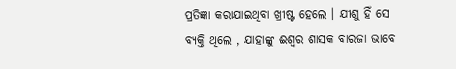ପ୍ରତିଜ୍ଞା କରାଯାଇଥିବା ଖ୍ରୀଷ୍ଟ ହେଲେ । ଯୀଶୁ ହିଁ ସେ ବ୍ଯକ୍ତି ଥିଲେ , ଯାହାଙ୍କୁ ଈଶ୍ୱର ଶାସକ ବାରଜା ଭାବେ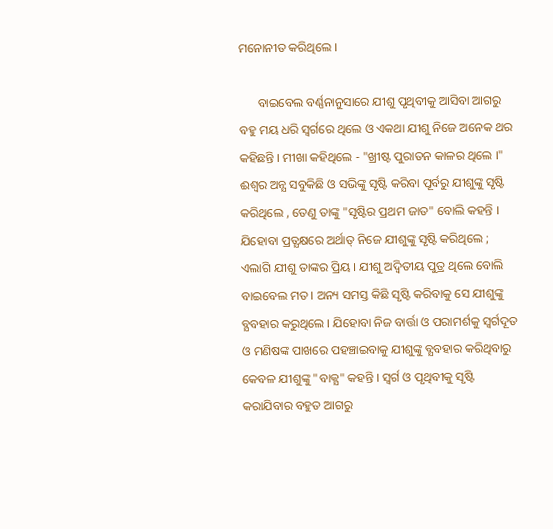ମନୋନୀତ କରିଥିଲେ ।

      ବାଇବେଲ ବର୍ଣ୍ଣନାନୁସାରେ ଯୀଶୁ ପୃଥିବୀକୁ ଆସିବା ଆଗରୁ ବହୁ ମୟ ଧରି ସ୍ବର୍ଗରେ ଥିଲେ ଓ ଏକଥା ଯୀଶୁ ନିଜେ ଅନେକ ଥର କହିଛନ୍ତି । ମୀଖା କହିଥିଲେ - "ଖ୍ରୀଷ୍ଟ ପୁରାତନ କାଳର ଥିଲେ ।" ଈଶ୍ୱର ଅନ୍ଯ ସବୁକିଛି ଓ ସଭିଙ୍କୁ ସୃଷ୍ଟି କରିବା ପୂର୍ବରୁ ଯୀଶୁଙ୍କୁ ସୃଷ୍ଟି କରିଥିଲେ , ତେଣୁ ତାଙ୍କୁ "ସୃଷ୍ଟିର ପ୍ରଥମ ଜାତ" ବୋଲି କହନ୍ତି । ଯିହୋବା ପ୍ରତ୍ଯକ୍ଷରେ ଅର୍ଥାତ୍‌ ନିଜେ ଯୀଶୁଙ୍କୁ ସୃଷ୍ଟି କରିଥିଲେ ; ଏଲାଗି ଯୀଶୁ ତାଙ୍କର ପ୍ରିୟ । ଯୀଶୁ ଅଦ୍ବିତୀୟ ପୁତ୍ର ଥିଲେ ବୋଲି ବାଇବେଲ ମତ । ଅନ୍ୟ ସମସ୍ତ କିଛି ସୃଷ୍ଟି କରିବାକୁ ସେ ଯୀଶୁଙ୍କୁ ବ୍ଯବହାର କରୁଥିଲେ । ଯିହୋବା ନିଜ ବାର୍ତ୍ତା ଓ ପରାମର୍ଶକୁ ସ୍ବର୍ଗଦୂତ ଓ ମଣିଷଙ୍କ ପାଖରେ ପହଞ୍ଚାଇବାକୁ ଯୀଶୁଙ୍କୁ ବ୍ଯବହାର କରିଥିବାରୁ କେବଳ ଯୀଶୁଙ୍କୁ "ବାକ୍ଯ" କହନ୍ତି । ସ୍ବର୍ଗ ଓ ପୃଥିବୀକୁ ସୃଷ୍ଟି କରାଯିବାର ବହୁତ ଆଗରୁ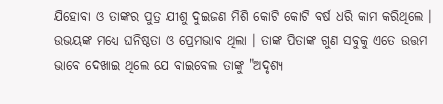ଯିହୋବା ଓ ତାଙ୍କର ପୁତ୍ର ଯୀଶୁ ଦୁଇଜଣ ମିଶି କୋଟି କୋଟି ବର୍ଷ ଧରି କାମ କରିଥିଲେ । ଉଭୟଙ୍କ ମଧ୍ୟେ ଘନିଷ୍ଠତା ଓ ପ୍ରେମଭାବ ଥିଲା । ତାଙ୍କ ପିତାଙ୍କ ଗୁଣ ସବୁକୁ ଏତେ ଉତ୍ତମ ଭାବେ ଦେଖାଇ ଥିଲେ ଯେ ବାଇବେଲ ତାଙ୍କୁ "ଅଦୃଶ୍ୟ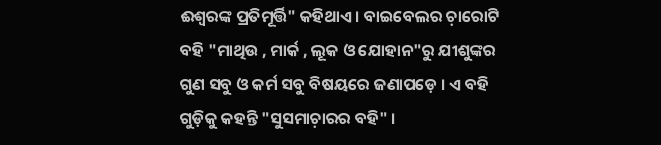ଈଶ୍ୱରଙ୍କ ପ୍ରତିମୂର୍ତ୍ତି" କହିଥାଏ । ବାଇବେଲର ଚ଼ାରୋଟି ବହି "ମାଥିଉ , ମାର୍କ , ଲୂକ ଓ ଯୋହାନ"ରୁ ଯୀଶୁଙ୍କର ଗୁଣ ସବୁ ଓ କର୍ମ ସବୁ ବିଷୟରେ ଜଣାପଡ଼େ । ଏ ବହି ଗୁଡ଼ିକୁ କହନ୍ତି "ସୁସମାଚ଼ାରର ବହି" ।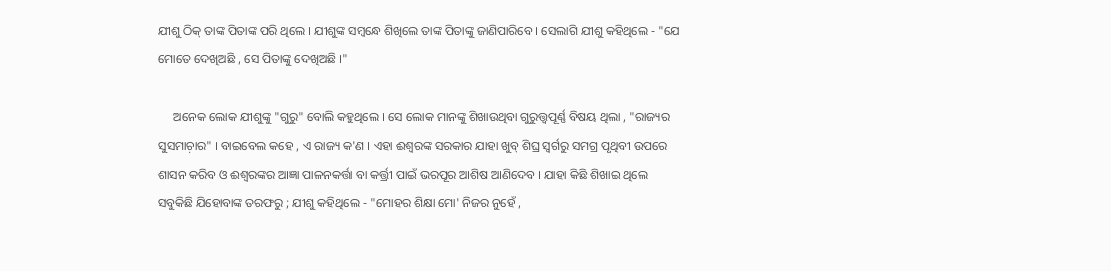ଯୀଶୁ ଠିକ୍‌ ତାଙ୍କ ପିତାଙ୍କ ପରି ଥିଲେ । ଯୀଶୁଙ୍କ ସମ୍ବନ୍ଧେ ଶିଖିଲେ ତାଙ୍କ ପିତାଙ୍କୁ ଜାଣିପାରିବେ । ସେଲାଗି ଯୀଶୁ କହିଥିଲେ - "ଯେ ମୋତେ ଦେଖିଅଛି , ସେ ପିତାଙ୍କୁ ଦେଖିଅଛି ।"

     ଅନେକ ଲୋକ ଯୀଶୁଙ୍କୁ "ଗୁରୁ" ବୋଲି କହୁଥିଲେ । ସେ ଲୋକ ମାନଙ୍କୁ ଶିଖାଉଥିବା ଗୁରୁତ୍ତ୍ବପୂର୍ଣ୍ଣ ବିଷୟ ଥିଲା , "ରାଜ୍ୟର ସୁସମାଚ଼ାର" । ବାଇବେଲ କହେ , ଏ ରାଜ୍ୟ କ'ଣ । ଏହା ଈଶ୍ୱରଙ୍କ ସରକାର ଯାହା ଖୁବ୍‌ ଶିଘ୍ର ସ୍ବର୍ଗରୁ ସମଗ୍ର ପୃଥିବୀ ଉପରେ ଶାସନ କରିବ ଓ ଈଶ୍ୱରଙ୍କର ଆଜ୍ଞା ପାଳନକର୍ତ୍ତା ବା କର୍ତ୍ତ୍ରୀ ପାଇଁ ଭରପୂର ଆଶିଷ ଆଣିଦେବ । ଯାହା କିଛି ଶିଖାଇ ଥିଲେ ସବୁକିଛି ଯିହୋବାଙ୍କ ତରଫରୁ ; ଯୀଶୁ କହିଥିଲେ - "ମୋହର ଶିକ୍ଷା ମୋ' ନିଜର ନୁହେଁ ,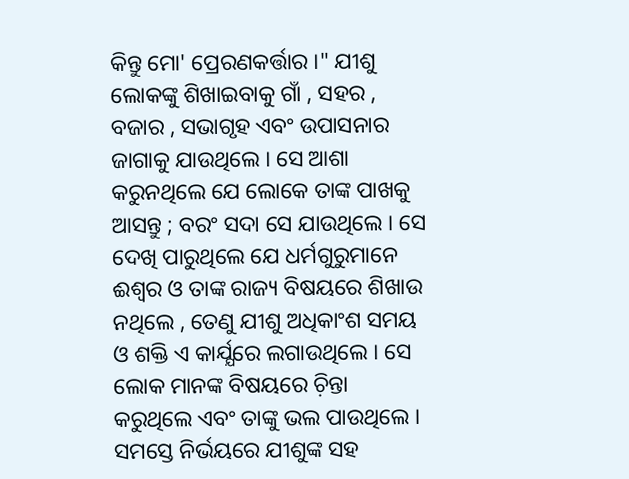କିନ୍ତୁ ମୋ' ପ୍ରେରଣକର୍ତ୍ତାର ।" ଯୀଶୁ ଲୋକଙ୍କୁ ଶିଖାଇବାକୁ ଗାଁ , ସହର , ବଜାର , ସଭାଗୃହ ଏବଂ ଉପାସନାର ଜାଗାକୁ ଯାଉଥିଲେ । ସେ ଆଶା କରୁନଥିଲେ ଯେ ଲୋକେ ତାଙ୍କ ପାଖକୁ ଆସନ୍ତୁ ; ବରଂ ସଦା ସେ ଯାଉଥିଲେ । ସେ ଦେଖି ପାରୁଥିଲେ ଯେ ଧର୍ମଗୁରୁମାନେ ଈଶ୍ୱର ଓ ତାଙ୍କ ରାଜ୍ୟ ବିଷୟରେ ଶିଖାଉ ନଥିଲେ , ତେଣୁ ଯୀଶୁ ଅଧିକାଂଶ ସମୟ ଓ ଶକ୍ତି ଏ କାର୍ଯ୍ଯରେ ଲଗାଉଥିଲେ । ସେ ଲୋକ ମାନଙ୍କ ବିଷୟରେ ଚ଼ିନ୍ତା କରୁଥିଲେ ଏବଂ ତାଙ୍କୁ ଭଲ ପାଉଥିଲେ । ସମସ୍ତେ ନିର୍ଭୟରେ ଯୀଶୁଙ୍କ ସହ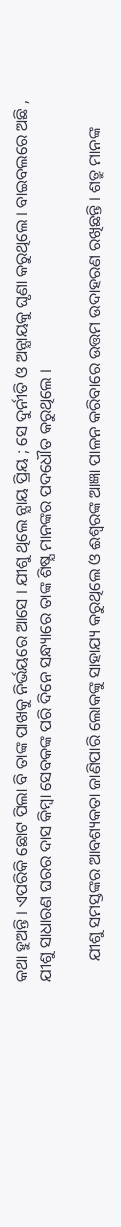କଥା ହୁଅନ୍ତି । ଏପରିକି ଛୋଟ ପିଲା ବି ତାଙ୍କ ପାଖକୁ ନିର୍ଭୟରେ ଆସେ । ଯୀଶୁ ଥିଲେ ନ୍ଯାୟ ପ୍ରିୟ ; ସେ ଦୁର୍ନୀତି ଓ ଅନ୍ଯାୟକୁ ଘୃଣା କରୁଥିଲେ । ବାଇବଲରେ ଅଛି , ଯୀଶୁ ସାଧାରଣ ଘରର ଦାସ କିମ୍ବା ସେବକଙ୍କ ପରି ଦିନେ ସନ୍ଧ୍ୟାରେ ତାଙ୍କ ଶିଷ୍ଯ ମାନଙ୍କର ପଦଧୌତ କରୁଥିଲେ ।

     ଯୀଶୁ ସମସ୍ତଙ୍କର ଆବଶ୍ୟକତା ଜାଣିପାରି ଲୋକଙ୍କୁ ସାହାଯ୍ୟ କରୁଥିଲେ ଓ ଈଶ୍ୱରଙ୍କ ଆଜ୍ଞା ପାଳନ କରିବାରେ ଉତ୍ତମ ଉଦାହରଣ ରଖିଛନ୍ତି । ଶତ୍ରୁ ମାନଙ୍କ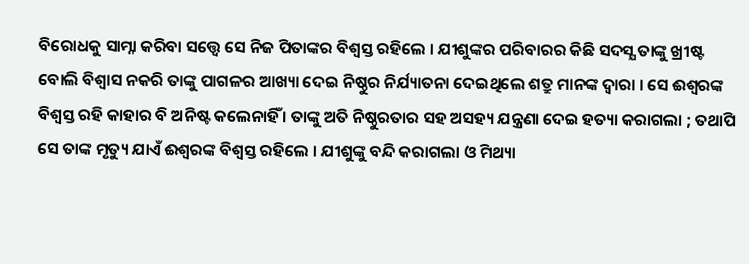ବିରୋଧକୁ ସାମ୍ନା କରିବା ସତ୍ତ୍ୱେ ସେ ନିଜ ପିତାଙ୍କର ବିଶ୍ବସ୍ତ ରହିଲେ । ଯୀଶୁଙ୍କର ପରିବାରର କିଛି ସଦସ୍ଯ ତାଙ୍କୁ ଖ୍ରୀଷ୍ଟ ବୋଲି ବିଶ୍ବାସ ନକରି ତାଙ୍କୁ ପାଗଳର ଆଖ୍ୟା ଦେଇ ନିଷ୍ଠୁର ନିର୍ଯ୍ୟାତନା ଦେଇଥିଲେ ଶତ୍ରୁ ମାନଙ୍କ ଦ୍ୱାରା । ସେ ଈଶ୍ୱରଙ୍କ ବିଶ୍ବସ୍ତ ରହି କାହାର ବି ଅନିଷ୍ଟ କଲେନାହିଁ । ତାଙ୍କୁ ଅତି ନିଷ୍ଠୁରତାର ସହ ଅସହ୍ୟ ଯନ୍ତ୍ରଣା ଦେଇ ହତ୍ୟା କରାଗଲା ; ତଥାପି ସେ ତାଙ୍କ ମୃତ୍ୟୁ ଯାଏଁ ଈଶ୍ୱରଙ୍କ ବିଶ୍ବସ୍ତ ରହିଲେ । ଯୀଶୁଙ୍କୁ ବନ୍ଦି କରାଗଲା ଓ ମିଥ୍ୟା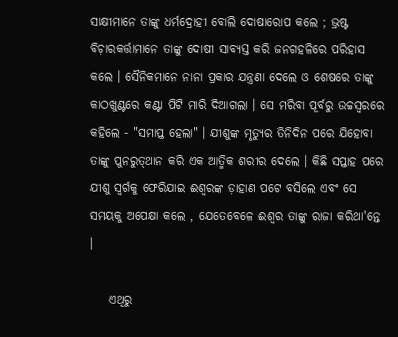ସାକ୍ଷୀମାନେ ତାଙ୍କୁ ଧର୍ମଦ୍ରୋହୀ ବୋଲି ଦୋଷାରୋପ କଲେ ; ଭ୍ରଷ୍ଟ ବିଚ଼ାରକର୍ତ୍ତାମାନେ ତାଙ୍କୁ ଦୋଷୀ ସାବ୍ଯସ୍ତ କରି ଜନଗହଳିରେ ପରିହାସ କଲେ । ସୈନିକମାନେ ନାନା ପ୍ରକାର ଯନ୍ତ୍ରଣା ଦେଲେ ଓ ଶେଷରେ ତାଙ୍କୁ କାଠଖୁଣ୍ଟରେ କଣ୍ଟା ପିଟି ମାରି ଦିଆଗଲା । ସେ ମରିବା ପୂର୍ବରୁ ଉଚ୍ଚସ୍ବରରେ କହିଲେ - "ସମାପ୍ତ ହେଲା" । ଯୀଶୁଙ୍କ ମୃତ୍ୟୁର ତିନିଦିନ ପରେ ଯିହୋବା ତାଙ୍କୁ ପୁନରୁତ୍‌ଥାନ କରି ଏକ ଆତ୍ମିକ ଶରୀର ଦେଲେ । କିଛି ସପ୍ତାହ ପରେ ଯୀଶୁ ସ୍ବର୍ଗକୁ ଫେରିଯାଇ ଈଶ୍ୱରଙ୍କ ଡ଼ାହାଣ ପଟେ ବସିଲେ ଏବଂ ସେ ସମୟକୁ ଅପେକ୍ଷା କଲେ , ଯେତେବେଳେ ଈଶ୍ୱର ତାଙ୍କୁ ରାଜା କରିଥା'ନ୍ତେ ।

    ଏଥିରୁ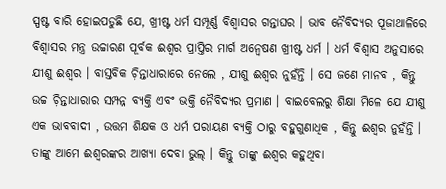ସ୍ପଷ୍ଟ ବାରି ହୋଇପଡୁଛି ଯେ, ଖ୍ରୀଷ୍ଟ ଧର୍ମ ସମ୍ପୂର୍ଣ୍ଣ ବିଶ୍ବାସର ଗନ୍ତାଘର । ଭାବ ନୈବିଦ୍ଯର ପୂଜାଥାଳିରେ ବିଶ୍ବାସର ମନ୍ତ୍ର ଉଚ୍ଚାରଣ ପୂର୍ବକ ଈଶ୍ୱର ପ୍ରାପ୍ତିର ମାର୍ଗ ଅନ୍ବେଷଣ ଖ୍ରୀଷ୍ଟ ଧର୍ମ । ଧର୍ମ ବିଶ୍ବାସ ଅନୁସାରେ ଯୀଶୁ ଈଶ୍ୱର । ବାସ୍ତବିକ ଚ଼ିନ୍ତାଧାରାରେ ନେଲେ , ଯୀଶୁ ଈଶ୍ୱର ନୁହଁନ୍ତି । ସେ ଜଣେ ମାନବ , କିନ୍ତୁ ଉଚ୍ଚ ଚ଼ିନ୍ତାଧାରାର ସମ୍ପନ୍ନ ବ୍ଯକ୍ତି ଏବଂ ଭକ୍ତି ନୈବିଦ୍ଯର ପ୍ରମାଣ । ବାଇବେଲରୁ ଶିକ୍ଷା ମିଳେ ଯେ ଯୀଶୁ ଏକ ଭାବବାଦୀ , ଉତ୍ତମ ଶିକ୍ଷକ ଓ ଧର୍ମ ପରାୟଣ ବ୍ଯକ୍ତି ଠାରୁ ବହୁଗୁଣାଧିକ , କିନ୍ତୁ ଈଶ୍ୱର ନୁହଁନ୍ତି । ତାଙ୍କୁ ଆମେ ଈଶ୍ୱରଙ୍କର ଆଖ୍ଯା ଦେବା ଭୁଲ୍‌ । କିନ୍ତୁ ତାଙ୍କୁ ଈଶ୍ୱର କହୁଥିବା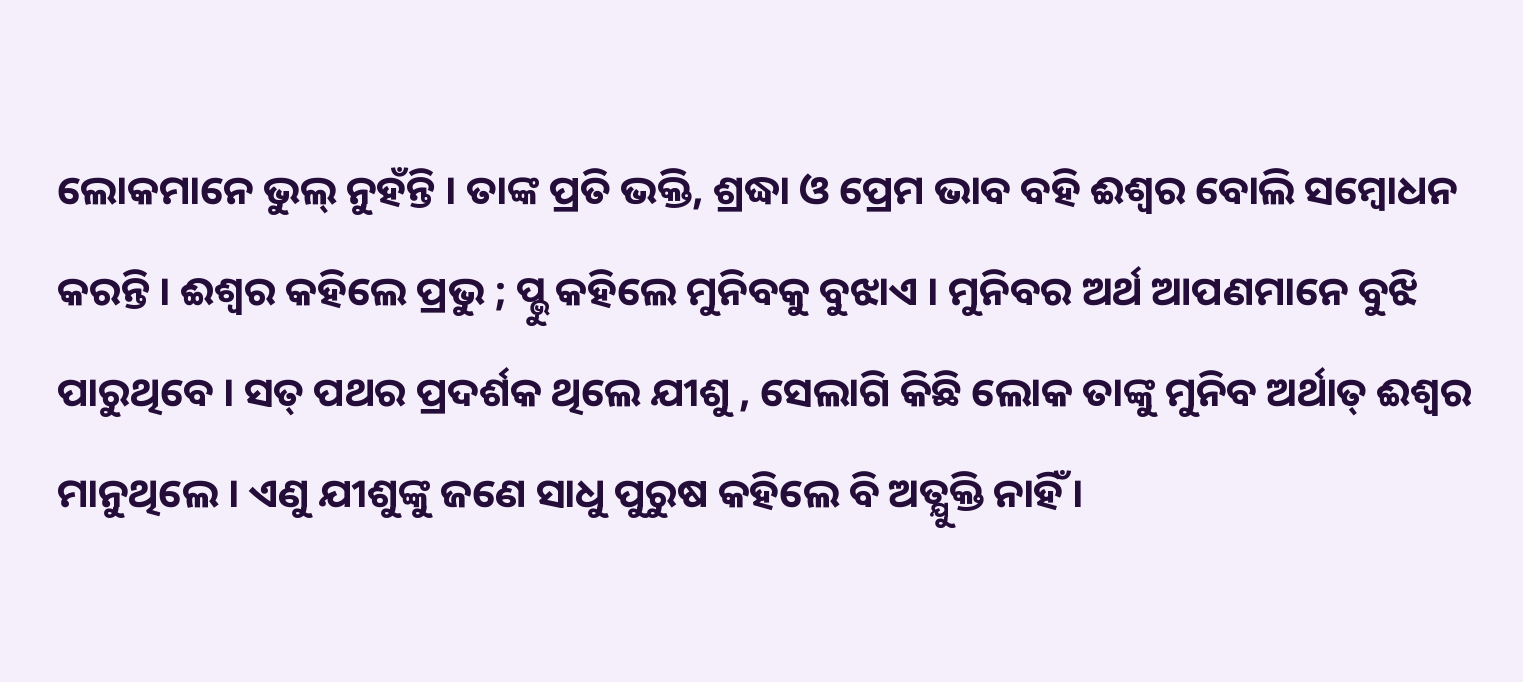ଲୋକମାନେ ଭୁଲ୍‌ ନୁହଁନ୍ତି । ତାଙ୍କ ପ୍ରତି ଭକ୍ତି, ଶ୍ରଦ୍ଧା ଓ ପ୍ରେମ ଭାବ ବହି ଈଶ୍ୱର ବୋଲି ସମ୍ବୋଧନ କରନ୍ତି । ଈଶ୍ୱର କହିଲେ ପ୍ରଭୁ ; ପ୍ଭୁ କହିଲେ ମୁନିବକୁ ବୁଝାଏ । ମୁନିବର ଅର୍ଥ ଆପଣମାନେ ବୁଝି ପାରୁଥିବେ । ସତ୍‌ ପଥର ପ୍ରଦର୍ଶକ ଥିଲେ ଯୀଶୁ , ସେଲାଗି କିଛି ଲୋକ ତାଙ୍କୁ ମୁନିବ ଅର୍ଥାତ୍‌ ଈଶ୍ୱର ମାନୁଥିଲେ । ଏଣୁ ଯୀଶୁଙ୍କୁ ଜଣେ ସାଧୁ ପୁରୁଷ କହିଲେ ବି ଅତ୍ଯୁକ୍ତି ନାହିଁ ।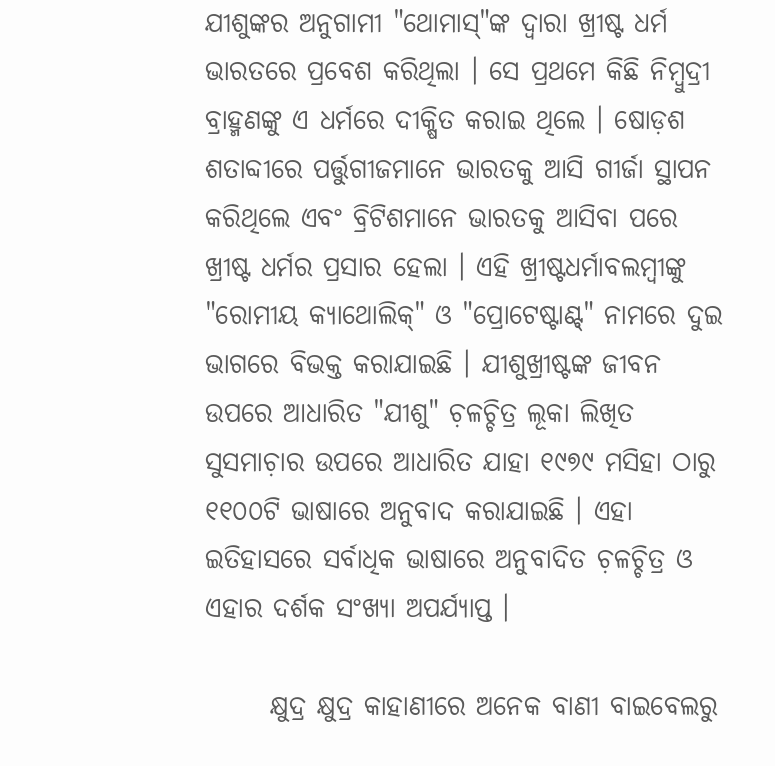ଯୀଶୁଙ୍କର ଅନୁଗାମୀ "ଥୋମାସ୍‌"ଙ୍କ ଦ୍ବାରା ଖ୍ରୀଷ୍ଟ ଧର୍ମ ଭାରତରେ ପ୍ରବେଶ କରିଥିଲା । ସେ ପ୍ରଥମେ କିଛି ନିମ୍ବୁଦ୍ରୀ ବ୍ରାହ୍ମଣଙ୍କୁ ଏ ଧର୍ମରେ ଦୀକ୍ଷିତ କରାଇ ଥିଲେ । ଷୋଡ଼ଶ ଶତାବ୍ଦୀରେ ପର୍ତ୍ତୁଗୀଜମାନେ ଭାରତକୁ ଆସି ଗୀର୍ଜା ସ୍ଥାପନ କରିଥିଲେ ଏବଂ ବ୍ରିଟିଶମାନେ ଭାରତକୁ ଆସିବା ପରେ ଖ୍ରୀଷ୍ଟ ଧର୍ମର ପ୍ରସାର ହେଲା । ଏହି ଖ୍ରୀଷ୍ଟଧର୍ମାବଲମ୍ବୀଙ୍କୁ "ରୋମୀୟ କ୍ଯାଥୋଲିକ୍‌" ଓ "ପ୍ରୋଟେଷ୍ଟାଣ୍ଟ୍‌" ନାମରେ ଦୁଇ ଭାଗରେ ବିଭକ୍ତ କରାଯାଇଛି । ଯୀଶୁଖ୍ରୀଷ୍ଟଙ୍କ ଜୀବନ ଉପରେ ଆଧାରିତ "ଯୀଶୁ" ଚ଼ଳଚ୍ଚିତ୍ର ଲୂକା ଲିଖିତ ସୁସମାଚ଼ାର ଉପରେ ଆଧାରିତ ଯାହା ୧୯୭୯ ମସିହା ଠାରୁ ୧୧୦୦ଟି ଭାଷାରେ ଅନୁବାଦ କରାଯାଇଛି । ଏହା ଇତିହାସରେ ସର୍ବାଧିକ ଭାଷାରେ ଅନୁବାଦିତ ଚ଼ଳଚ୍ଚିତ୍ର ଓ ଏହାର ଦର୍ଶକ ସଂଖ୍ଯା ଅପର୍ଯ୍ଯାପ୍ତ ।

      କ୍ଷୁଦ୍ର କ୍ଷୁଦ୍ର କାହାଣୀରେ ଅନେକ ବାଣୀ ବାଇବେଲରୁ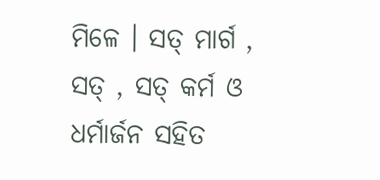ମିଳେ । ସତ୍‌ ମାର୍ଗ , ସତ୍‌ , ସତ୍‌ କର୍ମ ଓ ଧର୍ମାର୍ଜନ ସହିତ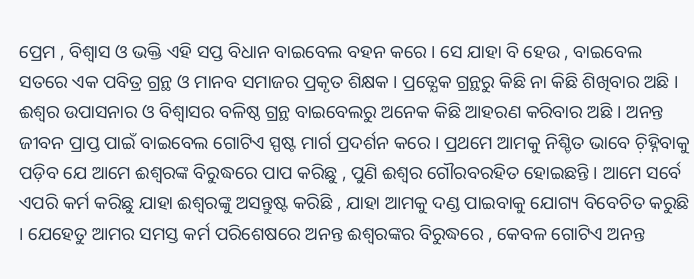ପ୍ରେମ , ବିଶ୍ବାସ ଓ ଭକ୍ତି ଏହି ସପ୍ତ ବିଧାନ ବାଇବେଲ ବହନ କରେ । ସେ ଯାହା ବି ହେଉ , ବାଇବେଲ ସତରେ ଏକ ପବିତ୍ର ଗ୍ରନ୍ଥ ଓ ମାନବ ସମାଜର ପ୍ରକୃତ ଶିକ୍ଷକ । ପ୍ରତ୍ଯେକ ଗ୍ରନ୍ଥରୁ କିଛି ନା କିଛି ଶିଖିବାର ଅଛି । ଈଶ୍ୱର ଉପାସନାର ଓ ବିଶ୍ବାସର ବଳିଷ୍ଠ ଗ୍ରନ୍ଥ ବାଇବେଲରୁ ଅନେକ କିଛି ଆହରଣ କରିବାର ଅଛି । ଅନନ୍ତ ଜୀବନ ପ୍ରାପ୍ତ ପାଇଁ ବାଇବେଲ ଗୋଟିଏ ସ୍ପଷ୍ଟ ମାର୍ଗ ପ୍ରଦର୍ଶନ କରେ । ପ୍ରଥମେ ଆମକୁ ନିଶ୍ଚିତ ଭାବେ ଚ଼ିହ୍ନିବାକୁ ପଡ଼ିବ ଯେ ଆମେ ଈଶ୍ୱରଙ୍କ ବିରୁଦ୍ଧରେ ପାପ କରିଛୁ , ପୁଣି ଈଶ୍ୱର ଗୌରବରହିତ ହୋଇଛନ୍ତି । ଆମେ ସର୍ବେ ଏପରି କର୍ମ କରିଛୁ ଯାହା ଈଶ୍ୱରଙ୍କୁ ଅସନ୍ତୁଷ୍ଟ କରିଛି , ଯାହା ଆମକୁ ଦଣ୍ଡ ପାଇବାକୁ ଯୋଗ୍ୟ ବିବେଚିତ କରୁଛି । ଯେହେତୁ ଆମର ସମସ୍ତ କର୍ମ ପରିଶେଷରେ ଅନନ୍ତ ଈଶ୍ୱରଙ୍କର ବିରୁଦ୍ଧରେ , କେବଳ ଗୋଟିଏ ଅନନ୍ତ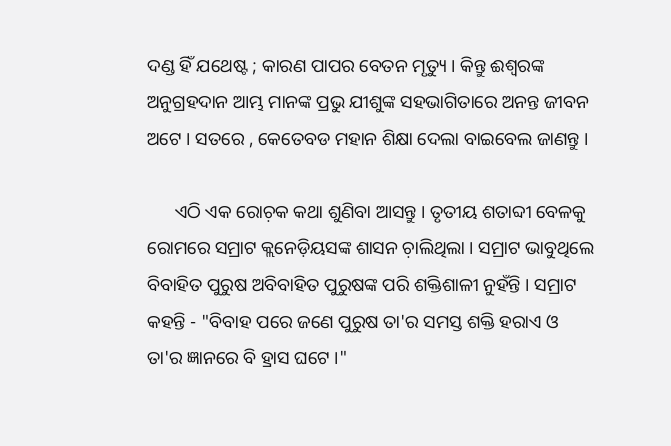ଦଣ୍ଡ ହିଁ ଯଥେଷ୍ଟ ; କାରଣ ପାପର ବେତନ ମୃତ୍ୟୁ । କିନ୍ତୁ ଈଶ୍ୱରଙ୍କ ଅନୁଗ୍ରହଦାନ ଆମ୍ଭ ମାନଙ୍କ ପ୍ରଭୁ ଯୀଶୁଙ୍କ ସହଭାଗିତାରେ ଅନନ୍ତ ଜୀବନ ଅଟେ । ସତରେ , କେତେବଡ ମହାନ ଶିକ୍ଷା ଦେଲା ବାଇବେଲ ଜାଣନ୍ତୁ ।

      ଏଠି ଏକ ରୋଚ଼କ କଥା ଶୁଣିବା ଆସନ୍ତୁ । ତୃତୀୟ ଶତାବ୍ଦୀ ବେଳକୁ ରୋମରେ ସମ୍ରାଟ କ୍ଲନେଡ଼ିୟସଙ୍କ ଶାସନ ଚ଼ାଲିଥିଲା । ସମ୍ରାଟ ଭାବୁଥିଲେ ବିବାହିତ ପୁରୁଷ ଅବିବାହିତ ପୁରୁଷଙ୍କ ପରି ଶକ୍ତିଶାଳୀ ନୁହଁନ୍ତି । ସମ୍ରାଟ କହନ୍ତି - "ବିବାହ ପରେ ଜଣେ ପୁରୁଷ ତା'ର ସମସ୍ତ ଶକ୍ତି ହରାଏ ଓ ତା'ର ଜ୍ଞାନରେ ବି ହ୍ରାସ ଘଟେ ।"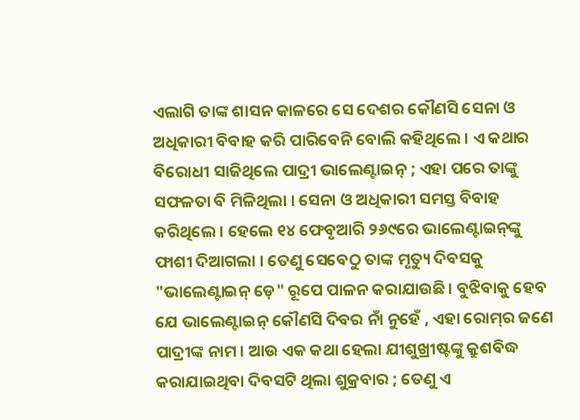ଏଲାଗି ତାଙ୍କ ଶାସନ କାଳରେ ସେ ଦେଶର କୌଣସି ସେନା ଓ ଅଧିକାରୀ ବିବାହ କରି ପାରିବେନି ବୋଲି କହିଥିଲେ । ଏ କଥାର ବିରୋଧୀ ସାଜିଥିଲେ ପାଦ୍ରୀ ଭାଲେଣ୍ଟାଇନ୍‌ ; ଏହା ପରେ ତାଙ୍କୁ ସଫଳତା ବି ମିଳିଥିଲା । ସେନା ଓ ଅଧିକାରୀ ସମସ୍ତ ବିବାହ କରିଥିଲେ । ହେଲେ ୧୪ ଫେବୃଆରି ୨୬୯ରେ ଭାଲେଣ୍ଟାଇନ୍‌ଙ୍କୁ ଫାଶୀ ଦିଆଗଲା । ତେଣୁ ସେବେଠୁ ତାଙ୍କ ମୃତ୍ୟୁ ଦିବସକୁ "ଭାଲେଣ୍ଟାଇନ୍‌ ଡ଼େ" ରୂପେ ପାଳନ କରାଯାଉଛି । ବୁଝିବାକୁ ହେବ ଯେ ଭାଲେଣ୍ଟାଇନ୍‌ କୌଣସି ଦିବର ନାଁ ନୁହେଁ , ଏହା ରୋମ୍‌ର ଜଣେ ପାଦ୍ରୀଙ୍କ ନାମ । ଆଉ ଏକ କଥା ହେଲା ଯୀଶୁଖ୍ରୀଷ୍ଟଙ୍କୁ କ୍ରୁଶବିଦ୍ଧ କରାଯାଇଥିବା ଦିବସଟି ଥିଲା ଶୁକ୍ରବାର ; ତେଣୁ ଏ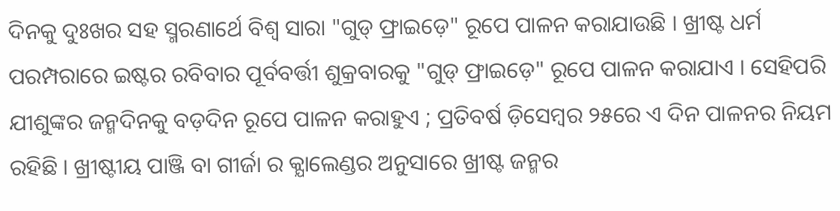ଦିନକୁ ଦୁଃଖର ସହ ସ୍ମରଣାର୍ଥେ ବିଶ୍ବ ସାରା "ଗୁଡ୍‌ ଫ୍ରାଇଡ଼େ" ରୂପେ ପାଳନ କରାଯାଉଛି । ଖ୍ରୀଷ୍ଟ ଧର୍ମ ପରମ୍ପରାରେ ଇଷ୍ଟର ରବିବାର ପୂର୍ବବର୍ତ୍ତୀ ଶୁକ୍ରବାରକୁ "ଗୁଡ୍‌ ଫ୍ରାଇଡ଼େ" ରୂପେ ପାଳନ କରାଯାଏ । ସେହିପରି ଯୀଶୁଙ୍କର ଜନ୍ମଦିନକୁ ବଡ଼ଦିନ ରୂପେ ପାଳନ କରାହୁଏ ; ପ୍ରତିବର୍ଷ ଡ଼ିସେମ୍ବର ୨୫ରେ ଏ ଦିନ ପାଳନର ନିୟମ ରହିଛି । ଖ୍ରୀଷ୍ଟୀୟ ପାଞ୍ଜି ବା ଗୀର୍ଜା ର କ୍ଯାଲେଣ୍ଡର ଅନୁସାରେ ଖ୍ରୀଷ୍ଟ ଜନ୍ମର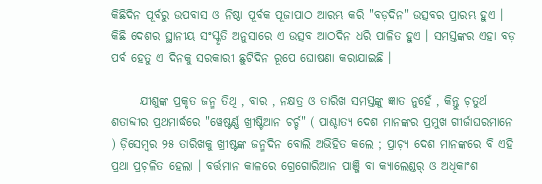କିଛିଦିନ ପୂର୍ବରୁ ଉପବାସ ଓ ନିଷ୍ଠା ପୂର୍ବକ ପୂଜାପାଠ ଆରମ୍ଭ କରି "ବଡ଼ଦିନ" ଉତ୍ସବର ପ୍ରାରମ୍ଭ ହୁଏ । କିଛି ଦେଶର ସ୍ଥାନୀୟ ସଂସ୍କୃତି ଅନୁସାରେ ଏ ଉତ୍ସବ ଆଠଦିନ ଧରି ପାଳିତ ହୁଏ । ସମସ୍ତଙ୍କର ଏହା ବଡ଼ ପର୍ବ ହେତୁ ଏ ଦିନକୁ ସରକାରୀ ଛୁଟିଦିନ ରୂପେ ଘୋଷଣା କରାଯାଇଛି ।

      ଯୀଶୁଙ୍କ ପ୍ରକୃତ ଜନ୍ମ ତିଥି , ବାର , ନକ୍ଷତ୍ର ଓ ତାରିଖ ସମସ୍ତଙ୍କୁ ଜ୍ଞାତ ନୁହେଁ , କିନ୍ତୁ ଚ଼ତୁର୍ଥ ଶତାବ୍ଦୀର ପ୍ରଥମାର୍ଦ୍ଧରେ "ୱେଷ୍ଟର୍ଣ୍ଣ ଖ୍ରୀଷ୍ଟିଆନ ଚର୍ଚ୍ଚ" ( ପାଶ୍ଚାତ୍ୟ ଦେଶ ମାନଙ୍କର ପ୍ରମୁଖ ଗୀର୍ଜାଘରମାନେ ) ଡ଼ିସେମ୍ବର ୨୫ ତାରିଖକୁ ଖ୍ରୀଷ୍ଟଙ୍କ ଜନ୍ମଦିନ ବୋଲି ଅଭିହିତ କଲେ ; ପ୍ରାଚ଼୍ଯ ଦେଶ ମାନଙ୍କରେ ବି ଏହି ପ୍ରଥା ପ୍ରଚ଼ଳିତ ହେଲା । ବର୍ତ୍ତମାନ କାଳରେ ଗ୍ରେଗୋରିଆନ ପାଞ୍ଜି ବା କ୍ଯାଲେଣ୍ଡର୍‌ ଓ ଅଧିକାଂଶ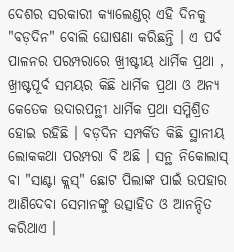ଦେଶର ସରକାରୀ କ୍ଯାଲେଣ୍ଡର୍‌ ଏହି ଦିନକୁ "ବଡ଼ଦିନ" ବୋଲି ଘୋଷଣା କରିଛନ୍ତି । ଏ ପର୍ବ ପାଳନର ପରମ୍ପରାରେ ଖ୍ରୀଷ୍ଟୀୟ ଧାର୍ମିକ ପ୍ରଥା , ଖ୍ରୀଷ୍ଟପୂର୍ବ ସମୟର କିଛି ଧାର୍ମିକ ପ୍ରଥା ଓ ଅନ୍ଯ କେତେକ ଉଦାରପନ୍ଥୀ ଧାର୍ମିକ ପ୍ରଥା ସମ୍ମିଶ୍ରିତ ହୋଇ ରହିଛି । ବଡ଼ଦିନ ସମ୍ପର୍କିତ କିଛି ସ୍ଥାନୀୟ ଲୋକକଥା ପରମ୍ପରା ବି ଅଛି । ସନ୍ଥ ନିକୋଲାସ୍ ବା "ସାଣ୍ଟା କ୍ଲସ୍‌" ଛୋଟ ପିଲାଙ୍କ ପାଇଁ ଉପହାର ଆଣିଦେବା ସେମାନଙ୍କୁ ଉତ୍ସାହିତ ଓ ଆନନ୍ଦିତ କରିଥାଏ ।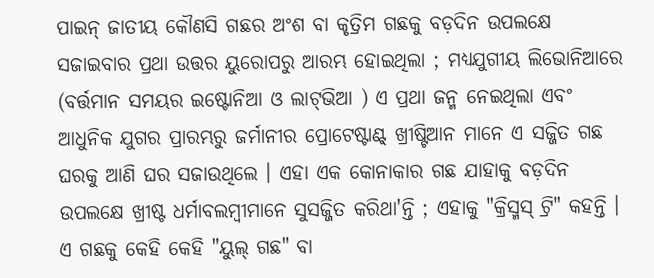ପାଇନ୍‌ ଜାତୀୟ କୌଣସି ଗଛର ଅଂଶ ବା କୃତ୍ରିମ ଗଛକୁ ବଡ଼ଦିନ ଉପଲକ୍ଷେ ସଜାଇବାର ପ୍ରଥା ଉତ୍ତର ୟୁରୋପରୁ ଆରମ୍ଭ ହୋଇଥିଲା ; ମଧ୍ଯଯୁଗୀୟ ଲିଭୋନିଆରେ (ବର୍ତ୍ତମାନ ସମୟର ଇଷ୍ଟୋନିଆ ଓ ଲାଟ୍‌ଭିଆ ) ଏ ପ୍ରଥା ଜନ୍ମ ନେଇଥିଲା ଏବଂ ଆଧୁନିକ ଯୁଗର ପ୍ରାରମ୍ଭରୁ ଜର୍ମାନୀର ପ୍ରୋଟେଷ୍ଟାଣ୍ଟ୍‌ ଖ୍ରୀଷ୍ଟିଆନ ମାନେ ଏ ସଜ୍ଜିତ ଗଛ ଘରକୁ ଆଣି ଘର ସଜାଉଥିଲେ । ଏହା ଏକ କୋନାକାର ଗଛ ଯାହାକୁ ବଡ଼ଦିନ ଉପଲକ୍ଷେ ଖ୍ରୀଷ୍ଟ ଧର୍ମାବଲମ୍ବୀମାନେ ସୁସଜ୍ଜିତ କରିଥା'ନ୍ତି ; ଏହାକୁ "କ୍ରିସ୍ମସ୍‌ ଟ୍ରି" କହନ୍ତି । ଏ ଗଛକୁ କେହି କେହି "ୟୁଲ୍‌ ଗଛ" ବା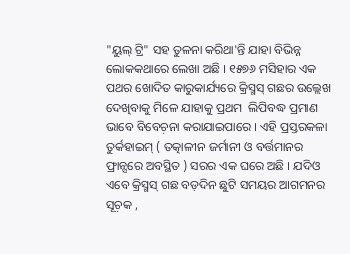"ୟୁଲ୍‌ ଟ୍ରି" ସହ ତୁଳନା କରିଥା'ନ୍ତି ଯାହା ବିଭିନ୍ନ ଲୋକକଥାରେ ଲେଖା ଅଛି । ୧୫୭୬ ମସିହାର ଏକ ପଥର ଖୋଦିତ କାରୁକାର୍ଯ୍ୟରେ କ୍ରିସ୍ମସ୍‌ ଗଛର ଉଲ୍ଲେଖ ଦେଖିବାକୁ ମିଳେ ଯାହାକୁ ପ୍ରଥମ  ଲିପିବଦ୍ଧ ପ୍ରମାଣ ଭାବେ ବିବେଚ଼ନା କରାଯାଇପାରେ । ଏହି ପ୍ରସ୍ତରକଳା ତୁର୍କହାଇମ୍‌ ( ତତ୍କାଳୀନ ଜର୍ମାନୀ ଓ ବର୍ତ୍ତମାନର ଫ୍ରାନ୍ସରେ ଅବସ୍ଥିତ ) ସରର ଏକ ଘରେ ଅଛି । ଯଦିଓ ଏବେ କ୍ରିସ୍ମସ୍‌ ଗଛ ବଡ଼ଦିନ ଛୁଟି ସମୟର ଆଗମନର ସୂଚ଼କ ,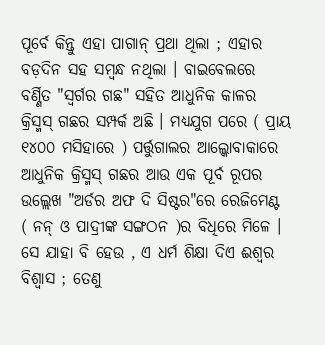ପୂର୍ବେ କିନ୍ତୁ ଏହା ପାଗାନ୍‌ ପ୍ରଥା ଥିଲା ; ଏହାର ବଡ଼ଦିନ ସହ ସମ୍ବନ୍ଧ ନଥିଲା । ବାଇବେଲରେ ବର୍ଣ୍ଣିତ "ସ୍ବର୍ଗର ଗଛ" ସହିତ ଆଧୁନିକ କାଳର କ୍ରିସ୍ମସ୍‌ ଗଛର ସମ୍ପର୍କ ଅଛି । ମଧ୍ଯଯୁଗ ପରେ ( ପ୍ରାୟ ୧୪୦୦ ମସିହାରେ ) ପର୍ତ୍ତୁଗାଲର ଆଲ୍କୋବାକାରେ ଆଧୁନିକ କ୍ରିସ୍ମସ୍‌ ଗଛର ଆଉ ଏକ ପୂର୍ବ ରୂପର ଉଲ୍ଲେଖ "ଅର୍ଡର ଅଫ ଦି ସିଷ୍ଟର"ରେ ରେଜିମେଣ୍ଟ ( ନନ୍‌ ଓ ପାଦ୍ରୀଙ୍କ ସଙ୍ଗଠନ )ର ବିଧିରେ ମିଳେ । ସେ ଯାହା ବି ହେଉ , ଏ ଧର୍ମ ଶିକ୍ଷା ଦିଏ ଈଶ୍ୱର ବିଶ୍ବାସ ; ତେଣୁ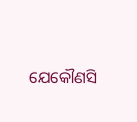ଯେକୌଣସି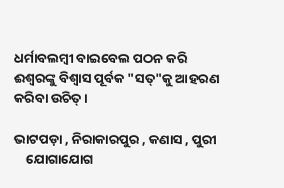ଧର୍ମାବଲମ୍ବୀ ବାଇବେଲ ପଠନ କରି ଈଶ୍ୱରଙ୍କୁ ବିଶ୍ବାସ ପୂର୍ବକ "ସତ୍‌"କୁ ଆହରଣ କରିବା ଉଚିତ୍‌ ।

ଭାଟପଡ଼ା , ନିରାକାରପୁର , କଣାସ , ପୁରୀ
    ଯୋଗାଯୋଗ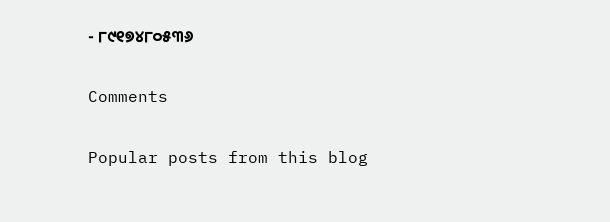- ୮୯୧୭୪୮୦୫୩୬

Comments

Popular posts from this blog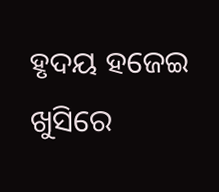ହୃଦୟ ହଜେଇ ଖୁସିରେ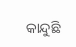କାନ୍ଦୁଛି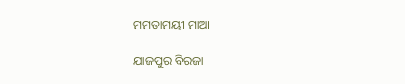ମମତାମୟୀ ମାଆ

ଯାଜପୁର ବିରଜା